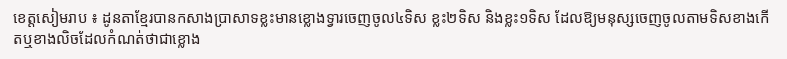ខេត្តសៀមរាប ៖ ដូនតាខ្មែរបានកសាងប្រាសាទខ្លះមានខ្លោងទ្វារចេញចូល៤ទិស ខ្លះ២ទិស និងខ្លះ១ទិស ដែលឱ្យមនុស្សចេញចូលតាមទិសខាងកើតឬខាងលិចដែលកំណត់ថាជាខ្លោង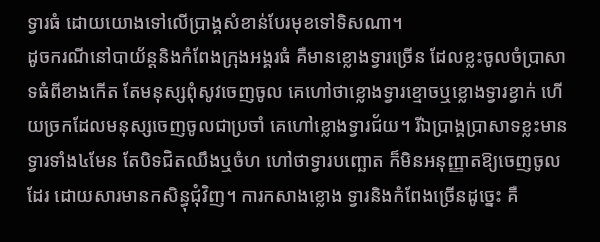ទ្វារធំ ដោយយោងទៅលើប្រាង្គសំខាន់បែរមុខទៅទិសណា។
ដូចករណីនៅបាយ័ន្តនិងកំពែងក្រុងអង្គរធំ គឺមានខ្លោងទ្វារច្រើន ដែលខ្លះចូលចំប្រាសាទធំពីខាងកើត តែមនុស្សពុំសូវចេញចូល គេហៅថាខ្លោងទ្វារខ្មោចឬខ្លោងទ្វារខ្វាក់ ហើយច្រកដែលមនុស្សចេញចូលជាប្រចាំ គេហៅខ្លោងទ្វារជ័យ។ រីឯប្រាង្គប្រាសាទខ្លះមានទ្វារទាំង៤មែន តែបិទជិតឈឹងឬចំហ ហៅថាទ្វារបញ្ឆោត ក៏មិនអនុញ្ញាតឱ្យចេញចូលដែរ ដោយសារមានកសិន្ធុជុំវិញ។ ការកសាងខ្លោង ទ្វារនិងកំពែងច្រើនដូច្នេះ គឺ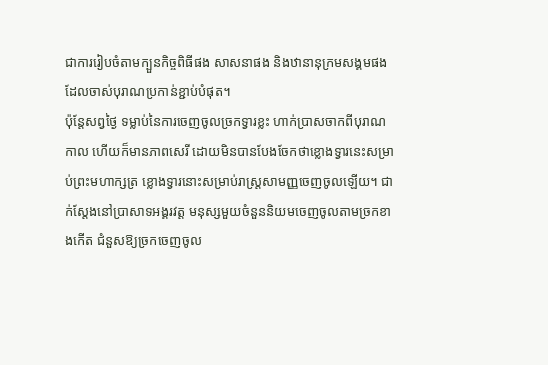ជាការរៀបចំតាមក្បួនកិច្ចពិធីផង សាសនាផង និងឋានានុក្រមសង្គមផងដែលចាស់បុរាណប្រកាន់ខ្ជាប់បំផុត។
ប៉ុន្តែសព្វថ្ងៃ ទម្លាប់នៃការចេញចូលច្រកទ្វារខ្លះ ហាក់ប្រាសចាកពីបុរាណកាល ហើយក៏មានភាពសេរី ដោយមិនបានបែងចែកថាខ្លោងទ្វារនេះសម្រាប់ព្រះមហាក្សត្រ ខ្លោងទ្វារនោះសម្រាប់រាស្ត្រសាមញ្ញចេញចូលឡើយ។ ជាក់ស្តែងនៅប្រាសាទអង្គរវត្ត មនុស្សមួយចំនួននិយមចេញចូលតាមច្រកខាងកើត ជំនួសឱ្យច្រកចេញចូល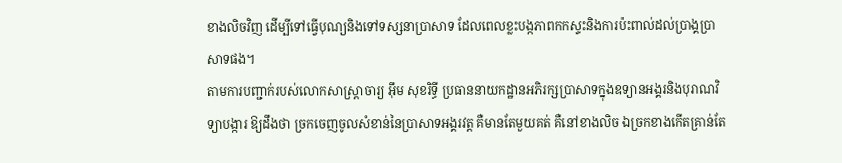ខាងលិចវិញ ដើម្បីទៅធ្វើបុណ្យនិងទៅទស្សនាប្រាសាទ ដែលពេលខ្លះបង្កភាពកកស្ទះនិងការប៉ះពាល់ដល់ប្រាង្គប្រាសាទផង។
តាមការបញ្ជាក់របស់លោកសាស្ត្រាចារ្យ អ៊ឹម សុខរិទ្ធី ប្រធាននាយកដ្ឋានអភិរក្សប្រាសាទក្នុងឧទ្យានអង្គរនិងបុរាណវិទ្យាបង្ការ ឱ្យដឹងថា ច្រកចេញចូលសំខាន់នៃប្រាសាទអង្គរវត្ត គឺមានតែមួយគត់ គឺនៅខាងលិច ឯច្រកខាងកើតគ្រាន់តែ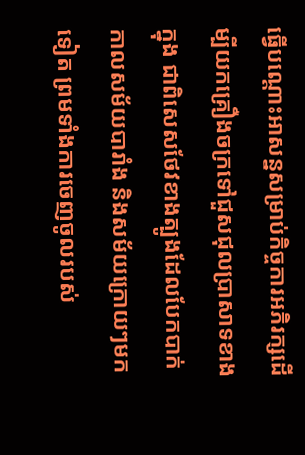ធ្វើបណ្តោះអាសន្នសម្រាប់កិច្ចការអភិរក្សដើម្បីយកគ្រឿងចក្រទៅជួសជុលប្រាសាទខាងក្នុង ជាពិសេសថែវខាងត្បូងដែលបែកបាក់កាលសម័យបារាំង និងសម័យក្រោយៗមកទៀត ព្រមទាំងការចេញចូលរបស់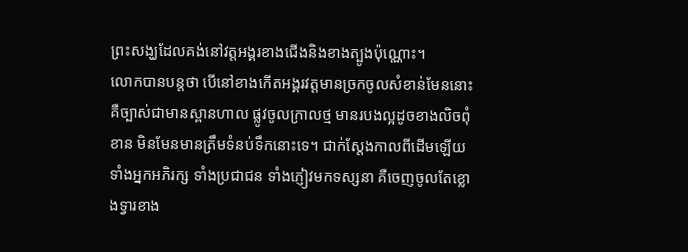ព្រះសង្ឃដែលគង់នៅវត្តអង្គរខាងជើងនិងខាងត្បូងប៉ុណ្ណោះ។
លោកបានបន្តថា បើនៅខាងកើតអង្គរវត្តមានច្រកចូលសំខាន់មែននោះ គឺច្បាស់ជាមានស្ពានហាល ផ្លូវចូលក្រាលថ្ម មានរបងល្អដូចខាងលិចពុំខាន មិនមែនមានត្រឹមទំនប់ទឹកនោះទេ។ ជាក់ស្តែងកាលពីដើមឡើយ ទាំងអ្នកអភិរក្ស ទាំងប្រជាជន ទាំងភ្ញៀវមកទស្សនា គឺចេញចូលតែខ្លោងទ្វារខាង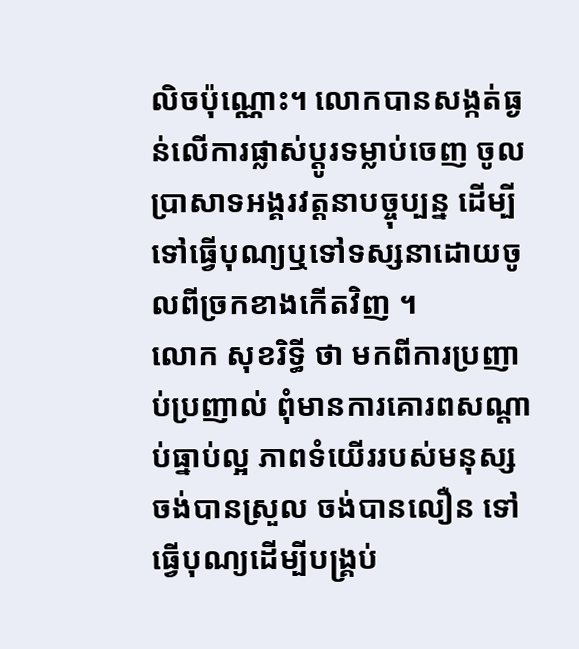លិចប៉ុណ្ណោះ។ លោកបានសង្កត់ធ្ងន់លើការផ្លាស់ប្តូរទម្លាប់ចេញ ចូលប្រាសាទអង្គរវត្តនាបច្ចុប្បន្ន ដើម្បីទៅធ្វើបុណ្យឬទៅទស្សនាដោយចូលពីច្រកខាងកើតវិញ ។
លោក សុខរិទ្ធី ថា មកពីការប្រញាប់ប្រញាល់ ពុំមានការគោរពសណ្តាប់ធ្នាប់ល្អ ភាពទំយើររបស់មនុស្ស ចង់បានស្រួល ចង់បានលឿន ទៅធ្វើបុណ្យដើម្បីបង្គ្រប់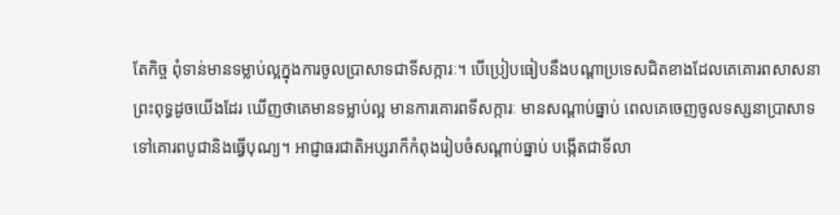តែកិច្ច ពុំទាន់មានទម្លាប់ល្អក្នុងការចូលប្រាសាទជាទីសក្ការៈ។ បើប្រៀបធៀបនឹងបណ្តាប្រទេសជិតខាងដែលគេគោរពសាសនាព្រះពុទ្ធដូចយើងដែរ ឃើញថាគេមានទម្លាប់ល្អ មានការគោរពទីសក្ការៈ មានសណ្តាប់ធ្នាប់ ពេលគេចេញចូលទស្សនាប្រាសាទទៅគោរពបូជានិងធ្វើបុណ្យ។ អាជ្ញាធរជាតិអប្សរាក៏កំពុងរៀបចំសណ្តាប់ធ្នាប់ បង្កើតជាទីលា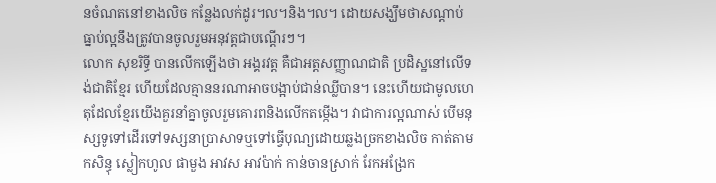នចំណតនៅខាងលិច កន្លែងលក់ដូរ។ល។និង។ល។ ដោយសង្ឃឹមថាសណ្តាប់ធ្នាប់ល្អនឹងត្រូវបានចូលរួមអនុវត្តជាបណ្តើរៗ។
លោក សុខរិទ្ធី បានលើកឡើងថា អង្គរវត្ត គឺជាអត្តសញ្ញាណជាតិ ប្រដិស្ឋនៅលើទង់ជាតិខ្មែរ ហើយដែលគ្មាននរណាអាចបង្អាប់ជាន់ឈ្លីបាន។ នេះហើយជាមូលហេតុដែលខ្មែរយើងគួរនាំគ្នាចូលរួមគោរពនិងលើកតម្កើង។ វាជាការល្អណាស់ បើមនុស្សទូទៅដើរទៅទស្សនាប្រាសាទឬទៅធ្វើបុណ្យដោយឆ្លងច្រកខាងលិច កាត់តាមកសិន្ធុ ស្លៀកហូល ផាមួង អាវស អាវប៉ាក់ កាន់ចានស្រាក់ រែកអង្រែក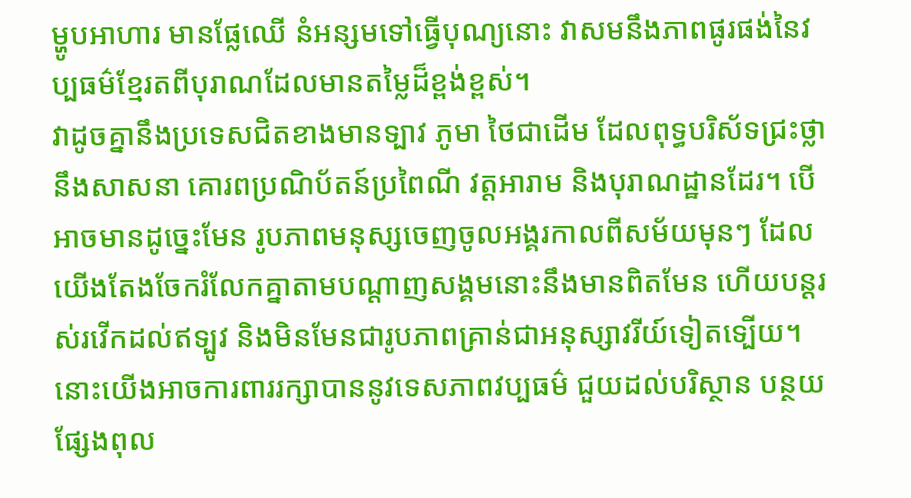ម្ហូបអាហារ មានផ្លែឈើ នំអន្សមទៅធ្វើបុណ្យនោះ វាសមនឹងភាពផូរផង់នៃវប្បធម៌ខ្មែរតពីបុរាណដែលមានតម្លៃដ៏ខ្ពង់ខ្ពស់។
វាដូចគ្នានឹងប្រទេសជិតខាងមានទ្បាវ ភូមា ថៃជាដើម ដែលពុទ្ធបរិស័ទជ្រះថ្លានឹងសាសនា គោរពប្រណិប័តន៍ប្រពៃណី វត្តអារាម និងបុរាណដ្ឋានដែរ។ បើអាចមានដូច្នេះមែន រូបភាពមនុស្សចេញចូលអង្គរកាលពីសម័យមុនៗ ដែលយើងតែងចែករំលែកគ្នាតាមបណ្តាញសង្គមនោះនឹងមានពិតមែន ហើយបន្តរស់រវើកដល់ឥទ្បូវ និងមិនមែនជារូបភាពគ្រាន់ជាអនុស្សាវរីយ៍ទៀតទ្បើយ។ នោះយើងអាចការពាររក្សាបាននូវទេសភាពវប្បធម៌ ជួយដល់បរិស្ថាន បន្ថយផ្សែងពុល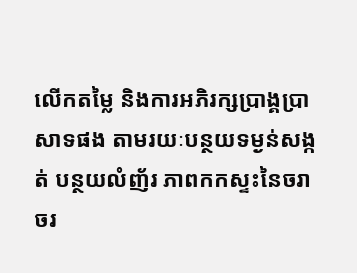លើកតម្លៃ និងការអភិរក្សប្រាង្គប្រាសាទផង តាមរយៈបន្ថយទម្ងន់សង្កត់ បន្ថយលំញ័រ ភាពកកស្ទះនៃចរាចរ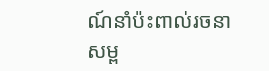ណ៍នាំប៉ះពាល់រចនាសម្ព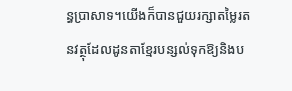ន្ធប្រាសាទ។យើងក៏បានជួយរក្សាតម្លៃរតនវត្ថុដែលដូនតាខ្មែរបន្សល់ទុកឱ្យនិងប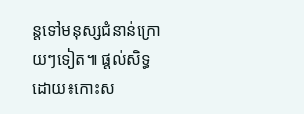ន្តទៅមនុស្សជំនាន់ក្រោយៗទៀត៕ ផ្តល់សិទ្ធដោយ៖កោះស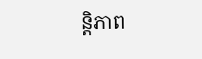ន្តិភាព